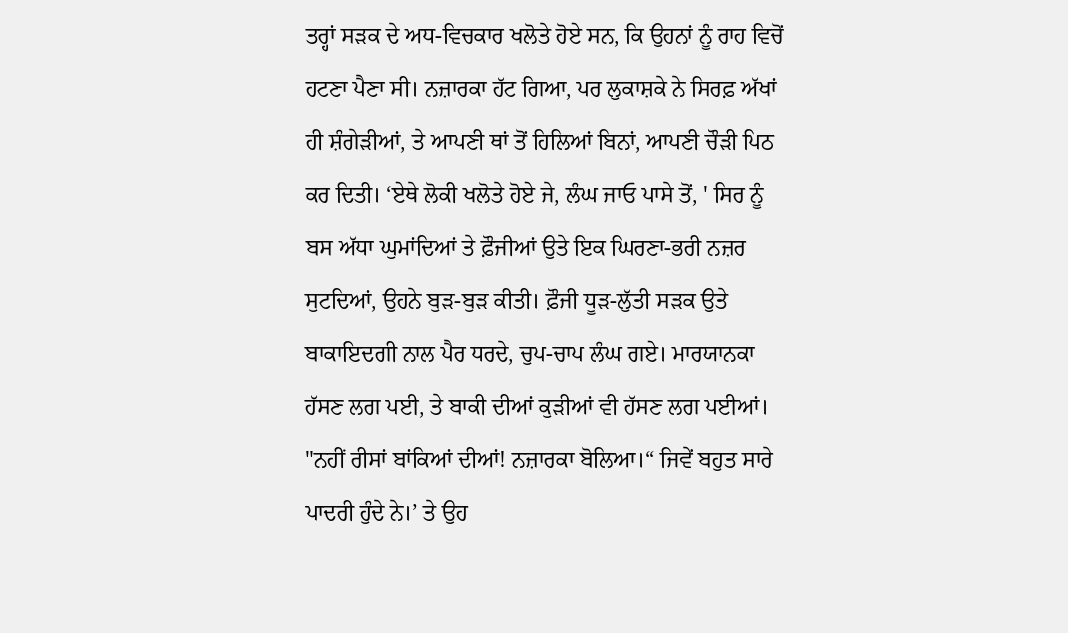ਤਰ੍ਹਾਂ ਸੜਕ ਦੇ ਅਧ-ਵਿਚਕਾਰ ਖਲੋਤੇ ਹੋਏ ਸਨ, ਕਿ ਉਹਨਾਂ ਨੂੰ ਰਾਹ ਵਿਚੋਂ ਹਟਣਾ ਪੈਣਾ ਸੀ। ਨਜ਼ਾਰਕਾ ਹੱਟ ਗਿਆ, ਪਰ ਲੁਕਾਸ਼ਕੇ ਨੇ ਸਿਰਫ਼ ਅੱਖਾਂ ਹੀ ਸ਼ੰਗੇੜੀਆਂ, ਤੇ ਆਪਣੀ ਥਾਂ ਤੋਂ ਹਿਲਿਆਂ ਬਿਨਾਂ, ਆਪਣੀ ਚੌੜੀ ਪਿਠ ਕਰ ਦਿਤੀ। ‘ਏਥੇ ਲੋਕੀ ਖਲੋਤੇ ਹੋਏ ਜੇ, ਲੰਘ ਜਾਓ ਪਾਸੇ ਤੋਂ, ' ਸਿਰ ਨੂੰ ਬਸ ਅੱਧਾ ਘੁਮਾਂਦਿਆਂ ਤੇ ਫ਼ੌਜੀਆਂ ਉਤੇ ਇਕ ਘਿਰਣਾ-ਭਰੀ ਨਜ਼ਰ ਸੁਟਦਿਆਂ, ਉਹਨੇ ਬੁੜ-ਬੁੜ ਕੀਤੀ। ਫ਼ੌਜੀ ਧੂੜ-ਲੁੱਤੀ ਸੜਕ ਉਤੇ ਬਾਕਾਇਦਗੀ ਨਾਲ ਪੈਰ ਧਰਦੇ, ਚੁਪ-ਚਾਪ ਲੰਘ ਗਏ। ਮਾਰਯਾਨਕਾ ਹੱਸਣ ਲਗ ਪਈ, ਤੇ ਬਾਕੀ ਦੀਆਂ ਕੁੜੀਆਂ ਵੀ ਹੱਸਣ ਲਗ ਪਈਆਂ।
"ਨਹੀਂ ਰੀਸਾਂ ਬਾਂਕਿਆਂ ਦੀਆਂ! ਨਜ਼ਾਰਕਾ ਬੋਲਿਆ।“ ਜਿਵੇਂ ਬਹੁਤ ਸਾਰੇ ਪਾਦਰੀ ਹੁੰਦੇ ਨੇ।’ ਤੇ ਉਹ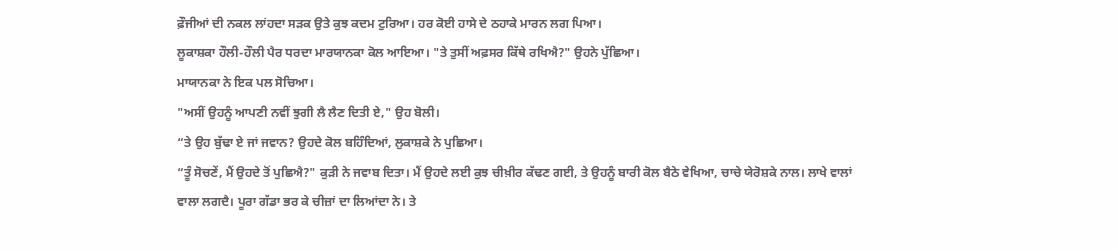ਫ਼ੌਜੀਆਂ ਦੀ ਨਕਲ ਲਾਂਹਦਾ ਸੜਕ ਉਤੇ ਕੁਝ ਕਦਮ ਟੁਰਿਆ। ਹਰ ਕੋਈ ਹਾਸੇ ਦੇ ਠਹਾਕੇ ਮਾਰਨ ਲਗ ਪਿਆ।
ਲੂਕਾਸ਼ਕਾ ਹੌਲੀ-ਹੌਲੀ ਪੈਰ ਧਰਦਾ ਮਾਰਯਾਨਕਾ ਕੋਲ ਆਇਆ। "ਤੇ ਤੁਸੀਂ ਅਫ਼ਸਰ ਕਿੱਥੇ ਰਖਿਐ?" ਉਹਨੇ ਪੁੱਛਿਆ।
ਮਾਯਾਨਕਾ ਨੇ ਇਕ ਪਲ ਸੋਚਿਆ।
"ਅਸੀਂ ਉਹਨੂੰ ਆਪਣੀ ਨਵੀਂ ਝੁਗੀ ਲੈ ਲੈਣ ਦਿਤੀ ਏ," ਉਹ ਬੋਲੀ।
“ਤੇ ਉਹ ਬੁੱਢਾ ਏ ਜਾਂ ਜਵਾਨ? ਉਹਦੇ ਕੋਲ ਬਹਿੰਦਿਆਂ, ਲੁਕਾਸ਼ਕੇ ਨੇ ਪੁਛਿਆ।
“ਤੂੰ ਸੋਚਣੇਂ, ਮੈਂ ਉਹਦੇ ਤੋਂ ਪੁਛਿਐ?" ਕੁੜੀ ਨੇ ਜਵਾਬ ਦਿਤਾ। ਮੈਂ ਉਹਦੇ ਲਈ ਕੁਝ ਚੀਖ਼ੀਰ ਕੱਢਣ ਗਈ, ਤੇ ਉਹਨੂੰ ਬਾਰੀ ਕੋਲ ਬੈਠੇ ਵੇਖਿਆ, ਚਾਚੇ ਯੇਰੋਸ਼ਕੇ ਨਾਲ। ਲਾਖੇ ਵਾਲਾਂ ਵਾਲਾ ਲਗਦੈ। ਪੂਰਾ ਗੱਡਾ ਭਰ ਕੇ ਚੀਜ਼ਾਂ ਦਾ ਲਿਆਂਦਾ ਨੇ। ਤੇ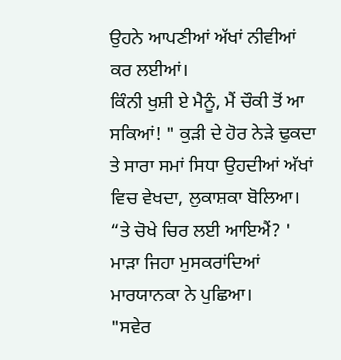ਉਹਨੇ ਆਪਣੀਆਂ ਅੱਖਾਂ ਨੀਵੀਆਂ ਕਰ ਲਈਆਂ।
ਕਿੰਨੀ ਖੁਸ਼ੀ ਏ ਮੈਨੂੰ, ਮੈਂ ਚੌਕੀ ਤੋਂ ਆ ਸਕਿਆਂ! " ਕੁੜੀ ਦੇ ਹੋਰ ਨੇੜੇ ਢੁਕਦਾ ਤੇ ਸਾਰਾ ਸਮਾਂ ਸਿਧਾ ਉਹਦੀਆਂ ਅੱਖਾਂ ਵਿਚ ਵੇਖਦਾ, ਲੁਕਾਸ਼ਕਾ ਬੋਲਿਆ।
“ਤੇ ਚੋਖੇ ਚਿਰ ਲਈ ਆਇਐਂ? ' ਮਾੜਾ ਜਿਹਾ ਮੁਸਕਰਾਂਦਿਆਂ ਮਾਰਯਾਨਕਾ ਨੇ ਪੁਛਿਆ।
"ਸਵੇਰ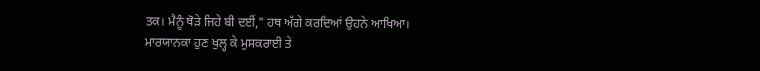ਤਕ। ਮੈਨੂੰ ਥੋੜੇ ਜਿਹੇ ਬੀ ਦਈਂ," ਹਥ ਅੱਗੇ ਕਰਦਿਆਂ ਉਹਨੇ ਆਖਿਆ।
ਮਾਰਯਾਨਕਾ ਹੁਣ ਖੁਲ੍ਹ ਕੇ ਮੁਸਕਰਾਈ ਤੇ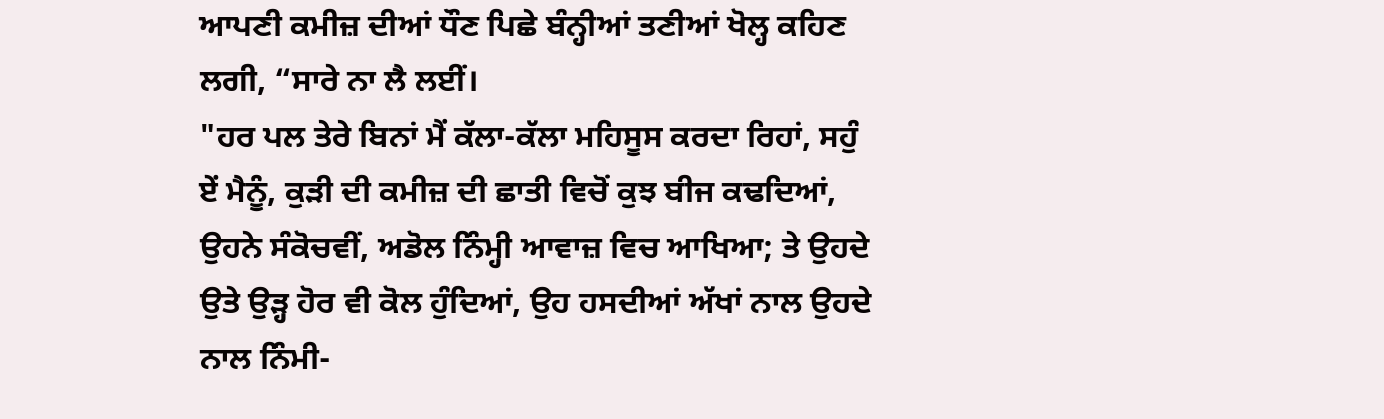ਆਪਣੀ ਕਮੀਜ਼ ਦੀਆਂ ਧੌਣ ਪਿਛੇ ਬੰਨ੍ਹੀਆਂ ਤਣੀਆਂ ਖੋਲ੍ਹ ਕਹਿਣ ਲਗੀ, “ਸਾਰੇ ਨਾ ਲੈ ਲਈਂ।
"ਹਰ ਪਲ ਤੇਰੇ ਬਿਨਾਂ ਮੈਂ ਕੱਲਾ-ਕੱਲਾ ਮਹਿਸੂਸ ਕਰਦਾ ਰਿਹਾਂ, ਸਹੁੰ ਏਂ ਮੈਨੂੰ, ਕੁੜੀ ਦੀ ਕਮੀਜ਼ ਦੀ ਛਾਤੀ ਵਿਚੋਂ ਕੁਝ ਬੀਜ ਕਢਦਿਆਂ, ਉਹਨੇ ਸੰਕੋਚਵੀਂ, ਅਡੋਲ ਨਿੰਮ੍ਹੀ ਆਵਾਜ਼ ਵਿਚ ਆਖਿਆ; ਤੇ ਉਹਦੇ ਉਤੇ ਉੜ੍ਹ ਹੋਰ ਵੀ ਕੋਲ ਹੁੰਦਿਆਂ, ਉਹ ਹਸਦੀਆਂ ਅੱਖਾਂ ਨਾਲ ਉਹਦੇ ਨਾਲ ਨਿੰਮੀ-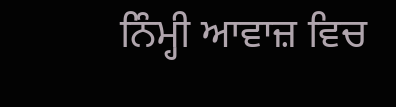ਨਿੰਮ੍ਹੀ ਆਵਾਜ਼ ਵਿਚ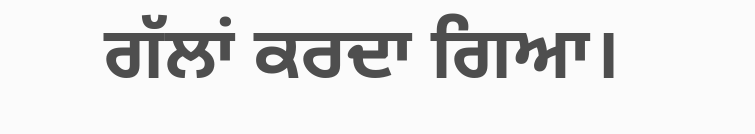ਗੱਲਾਂ ਕਰਦਾ ਗਿਆ।